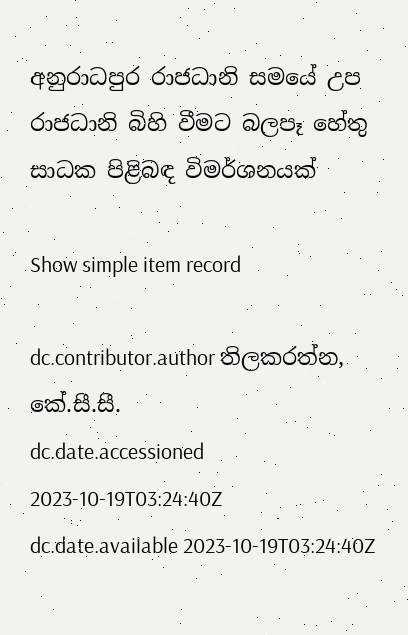අනුරාධපුර රාජධානි සමයේ උප රාජධානි බිහි වීමට බලපෑ හේතු සාධක පිළිබඳ විමර්ශනයක්

Show simple item record

dc.contributor.author තිලකරත්න, කේ.සී.සී.
dc.date.accessioned 2023-10-19T03:24:40Z
dc.date.available 2023-10-19T03:24:40Z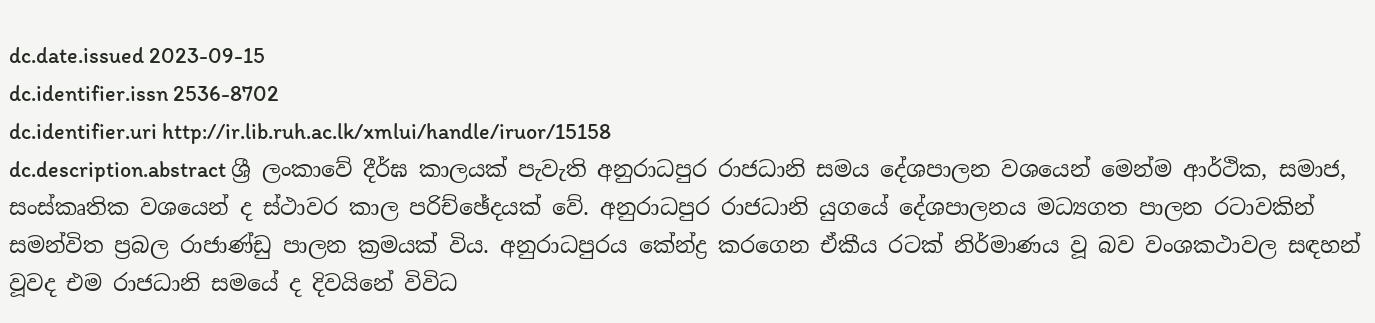dc.date.issued 2023-09-15
dc.identifier.issn 2536-8702
dc.identifier.uri http://ir.lib.ruh.ac.lk/xmlui/handle/iruor/15158
dc.description.abstract ශ්‍රී ලංකාවේ දීර්ඝ කාලයක් පැවැති අනුරාධපුර රාජධානි සමය දේශපාලන වශයෙන් මෙන්ම ආර්ථික, සමාජ, සංස්කෘතික වශයෙන් ද ස්ථාවර කාල පරිච්ඡේදයක් වේ. අනුරාධපුර රාජධානි යුගයේ දේශපාලනය මධ්‍යගත පාලන රටාවකින් සමන්විත ප්‍රබල රාජාණ්ඩු පාලන ක්‍රමයක් විය. අනුරාධපුරය කේන්ද්‍ර කරගෙන ඒකීය රටක් නිර්මාණය වූ බව වංශකථාවල සඳහන් වූවද එම රාජධානි සමයේ ද දිවයිනේ විවිධ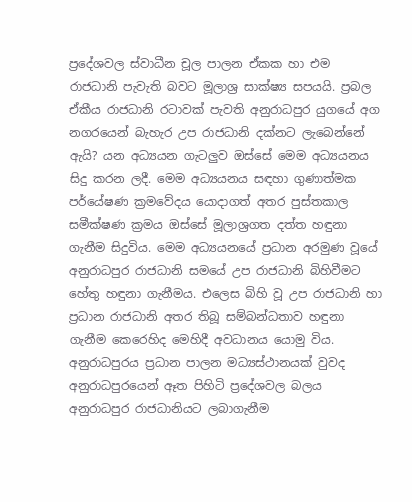ප්‍රදේශවල ස්වාධීන චූල පාලන ඒකක හා එම රාජධානි පැවැති බවට මූලාශ්‍ර සාක්ෂ්‍ය සපයයි. ප්‍රබල ඒකීය රාජධානි රටාවක් පැවති අනුරාධපුර යුගයේ අග නගරයෙන් බැහැර උප රාජධානි දක්නට ලැබෙන්නේ ඇයි? යන අධ්‍යයන ගැටලුව ඔස්සේ මෙම අධ්‍යයනය සිදු කරන ලදී. මෙම අධ්‍යයනය සඳහා ගුණාත්මක පර්යේෂණ ක්‍රමවේදය යොදාගත් අතර පුස්තකාල සමීක්ෂණ ක්‍රමය ඔස්සේ මූලාශ්‍රගත දත්ත හඳුනා ගැනීම සිදුවිය. මෙම අධ්‍යයනයේ ප්‍රධාන අරමුණ වූයේ අනුරාධපුර රාජධානි සමයේ උප රාජධානි බිහිවීමට හේතු හඳුනා ගැනීමය. එලෙස බිහි වූ උප රාජධානි හා ප්‍රධාන රාජධානි අතර තිබූ සම්බන්ධතාව හඳුනා ගැනීම කෙරෙහිද මෙහිදී අවධානය යොමු විය. අනුරාධපුරය ‍ප්‍රධාන පාලන මධ්‍යස්ථානයක් වුවද අනුරාධපුරයෙන් ඈත පිහිටි ප්‍රදේශවල බලය අනුරාධපුර රාජධානියට ලබාගැනීම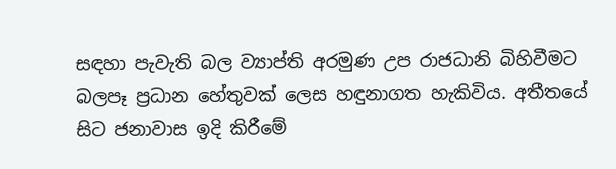සඳහා පැවැති බල ව්‍යාප්ති අරමුණ උප රාජධානි බිහිවීමට බලපෑ ප්‍රධාන හේතුවක් ලෙස හඳුනාගත හැකිවිය. අතීතයේ සිට ජනාවාස ඉදි කිරීමේ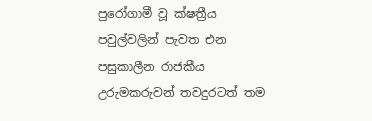පුරෝගාමී වූ ක්ෂත්‍රීය පවුල්වලින් පැවත එන පසුකාලීන රාජකීය උරුමකරුවන් තවදුරටත් තම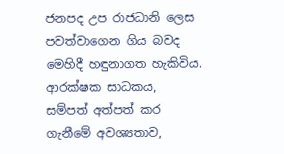ජනපද උප රාජධානි ලෙස පවත්වාගෙන ගිය බවද මෙහිදී හඳුනාගත හැකිවිය. ආරක්ෂක සාධකය, සම්පත් අත්පත් කර ගැනීමේ අවශ්‍යතාව,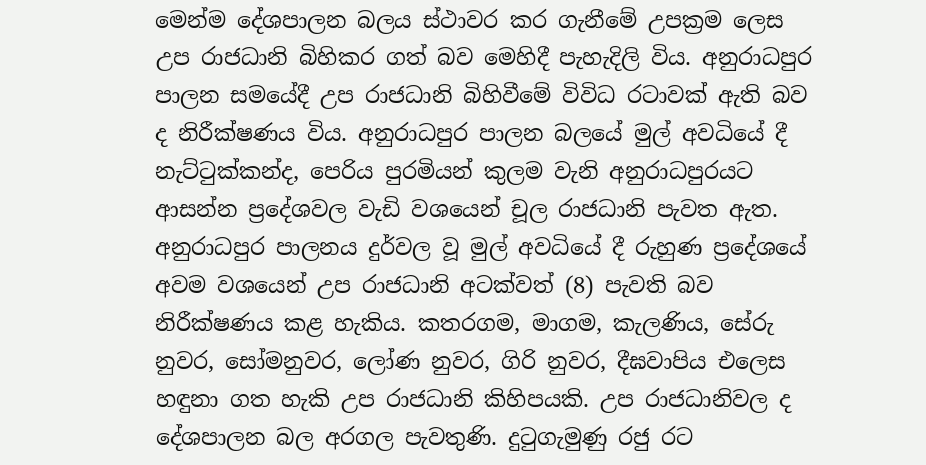මෙන්ම දේශපාලන බලය ස්ථාවර කර ගැනීමේ උපක්‍රම ලෙස උප රාජධානි බිහිකර ගත් බව මෙහිදී පැහැදිලි විය. අනුරාධපුර පාලන සමයේදී උප රාජධානි බිහිවීමේ විවිධ රටාවක් ඇති බව ද නිරීක්ෂණය විය. අනුරාධපුර පාලන බලයේ මුල් අවධියේ දී නැට්ටුක්කන්ද, පෙරිය පුරමියන් කුලම වැනි අනුරාධපුරයට ආසන්න ප්‍රදේශවල වැඩි වශයෙන් චූල රාජධානි පැවත ඇත. අනුරාධපුර පාලනය දුර්වල වූ මුල් අවධියේ දී රුහුණ ප්‍රදේශයේ අවම වශයෙන් උප රාජධානි අටක්වත් (8) පැවති බව නිරීක්ෂණය කළ හැකිය. කතරගම, මාගම, කැලණිය, සේරු නුවර, සෝමනුවර, ලෝණ නුවර, ගිරි නුවර, දීඝවාපිය එලෙස හඳුනා ගත හැකි උප රාජධානි කිහිපයකි. උප රාජධානිවල ද දේශපාලන බල අරගල පැවතුණි. දුටුගැමුණු රජු රට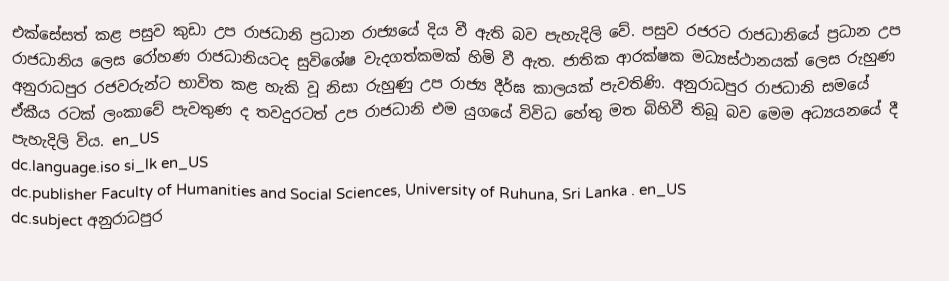එක්සේසත් කළ පසුව කුඩා උප රාජධානි ප්‍රධාන රාජ්‍යයේ දිය වී ඇති බව පැහැදිලි වේ. පසුව රජරට රාජධානියේ ප්‍රධාන උප රාජධානිය ලෙස රෝහණ රාජධානියටද සුවිශේෂ වැදගත්කමක් හිමි වී ඇත. ජාතික ආරක්ෂක මධ්‍යස්ථානයක් ලෙස රුහුණ අනුරාධපුර රජවරුන්ට භාවිත කළ හැකි වූ නිසා රුහුණු උප රාජ්‍ය දීර්ඝ කාලයක් පැවතිණි. අනුරාධපුර රාජධානි සමයේ ඒකීය රටක් ලංකාවේ පැවතුණ ද තවදුරටත් උප රාජධානි එම යුගයේ විවිධ හේතු මත බිහිවී තිබූ බව මෙම අධ්‍යයනයේ දී පැහැදිලි විය. en_US
dc.language.iso si_lk en_US
dc.publisher Faculty of Humanities and Social Sciences, University of Ruhuna, Sri Lanka . en_US
dc.subject අනුරාධපුර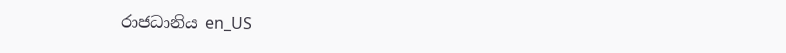රාජධානිය en_US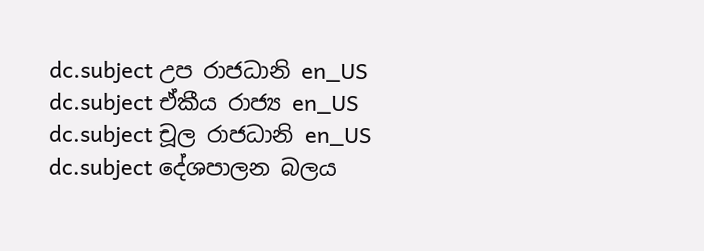dc.subject උප රාජධානි en_US
dc.subject ඒකීය රාජ්‍ය en_US
dc.subject චූල රාජධානි en_US
dc.subject දේශපාලන බලය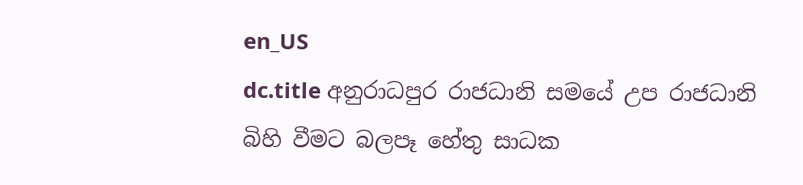en_US
dc.title අනුරාධපුර රාජධානි සමයේ උප රාජධානි බිහි වීමට බලපෑ හේතු සාධක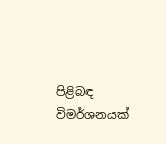පිළිබඳ විමර්ශනයක්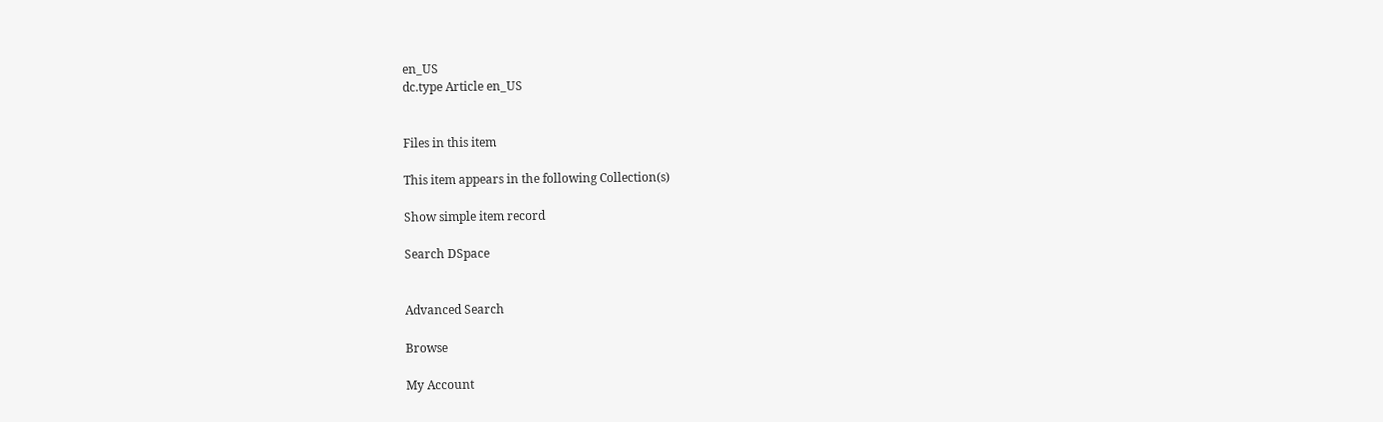en_US
dc.type Article en_US


Files in this item

This item appears in the following Collection(s)

Show simple item record

Search DSpace


Advanced Search

Browse

My Account